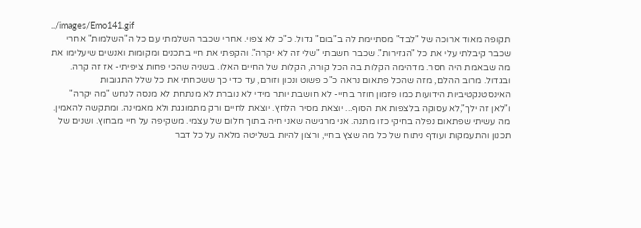../images/Emo141.gif
תקופה מאוד ארוכה של "לבד" מסתיימת לה ב"בום" גדול. כ"כ לא צפוי. אחרי שכבר השלמתי עם כל ה"השלמות" אחרי שכבר קיבלתי עלי את כל "הגזירות". שכבר חשבתי "שלי זה לא יקרה". והקפתי את חיי בתכנים ומקומות ואנשים שיעלימו את מה שבאמת היה חסר. מדהימה הקלות בה הכל קורה, הקלות של החיים האלו. בשניה שהכי פחות ציפיתי- אז זה קרה. ובגדול. מרוב ההלם, מזה שהכל פתאום נראה כ"כ פשוט ונכון וזורם, עד כדי כך ששכחתי את כל שלל התגובות האינסטנקטיביות הידועות כמו פזמון חוזר בחיי- לא חושבת יותר מידי לא נוברת לא מנתחת לא מנסה לנחש "מה יקרה" ו"לאן זה ילך",לא עסוקה בלצפות את הסוף... יוצאת מסיר הלחץ. יוצאת לחיים ורק מתמוגגת ולא מאמינה. ומתקשה להאמין. מה עשיתי שפתאום נפלה בחיקי כזו מתנה. אני מרגישה שאני חיה בתוך חלום של עצמי. משקיפה על חיי מבחוץ. ושנים של תכנון והתעמקות ועודף ניתוח של כל מה שצץ בחיי, ורצון להיות בשליטה מלאה על כל דבר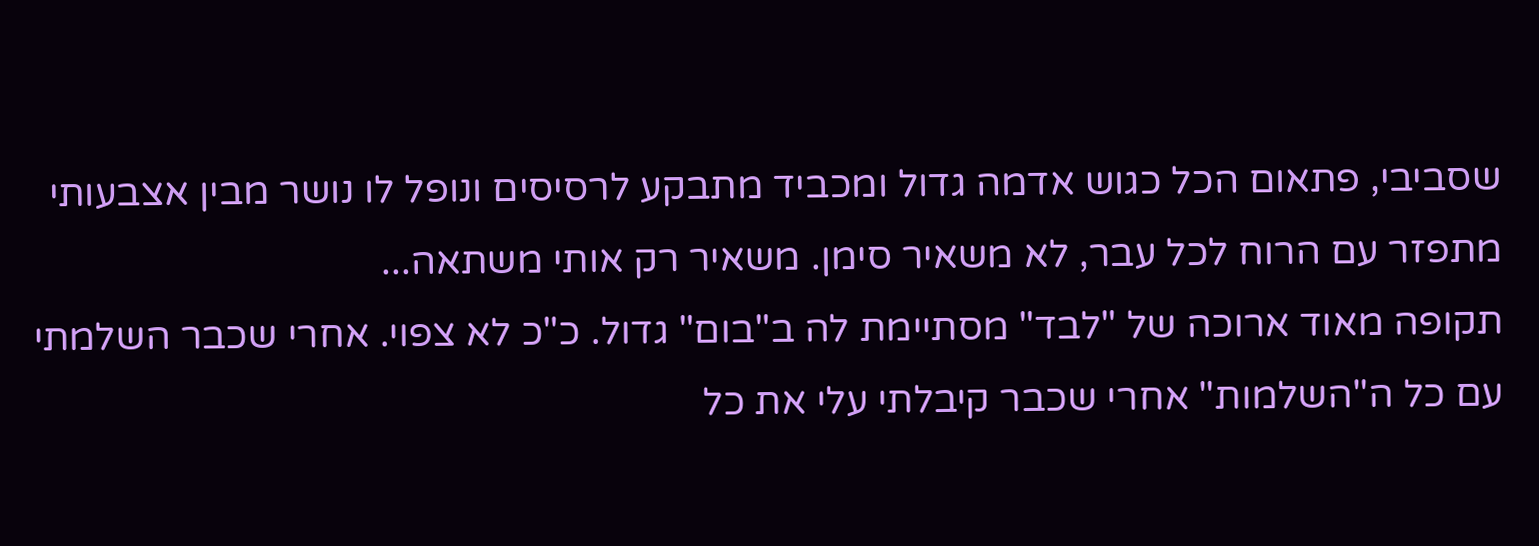שסביבי, פתאום הכל כגוש אדמה גדול ומכביד מתבקע לרסיסים ונופל לו נושר מבין אצבעותי מתפזר עם הרוח לכל עבר, לא משאיר סימן. משאיר רק אותי משתאה...
תקופה מאוד ארוכה של "לבד" מסתיימת לה ב"בום" גדול. כ"כ לא צפוי. אחרי שכבר השלמתי עם כל ה"השלמות" אחרי שכבר קיבלתי עלי את כל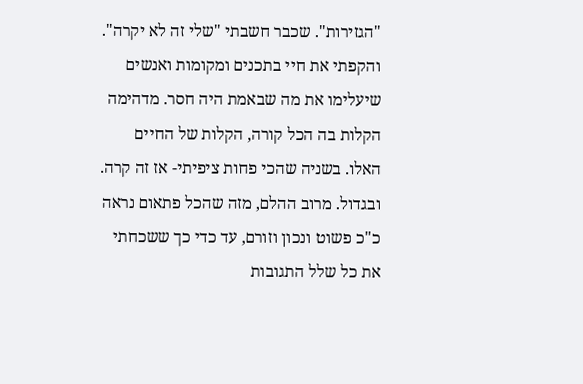"הגזירות". שכבר חשבתי "שלי זה לא יקרה". והקפתי את חיי בתכנים ומקומות ואנשים שיעלימו את מה שבאמת היה חסר. מדהימה הקלות בה הכל קורה, הקלות של החיים האלו. בשניה שהכי פחות ציפיתי- אז זה קרה. ובגדול. מרוב ההלם, מזה שהכל פתאום נראה כ"כ פשוט ונכון וזורם, עד כדי כך ששכחתי את כל שלל התגובות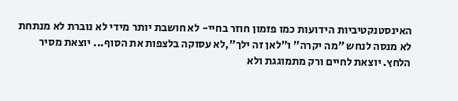האינסטנקטיביות הידועות כמו פזמון חוזר בחיי- לא חושבת יותר מידי לא נוברת לא מנתחת לא מנסה לנחש "מה יקרה" ו"לאן זה ילך",לא עסוקה בלצפות את הסוף... יוצאת מסיר הלחץ. יוצאת לחיים ורק מתמוגגת ולא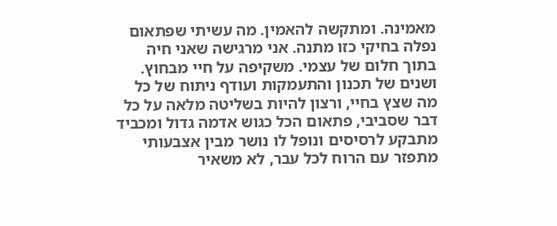מאמינה. ומתקשה להאמין. מה עשיתי שפתאום נפלה בחיקי כזו מתנה. אני מרגישה שאני חיה בתוך חלום של עצמי. משקיפה על חיי מבחוץ. ושנים של תכנון והתעמקות ועודף ניתוח של כל מה שצץ בחיי, ורצון להיות בשליטה מלאה על כל דבר שסביבי, פתאום הכל כגוש אדמה גדול ומכביד מתבקע לרסיסים ונופל לו נושר מבין אצבעותי מתפזר עם הרוח לכל עבר, לא משאיר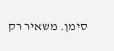סימן. משאיר רק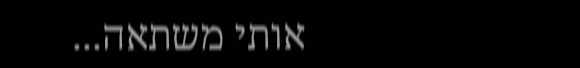אותי משתאה...